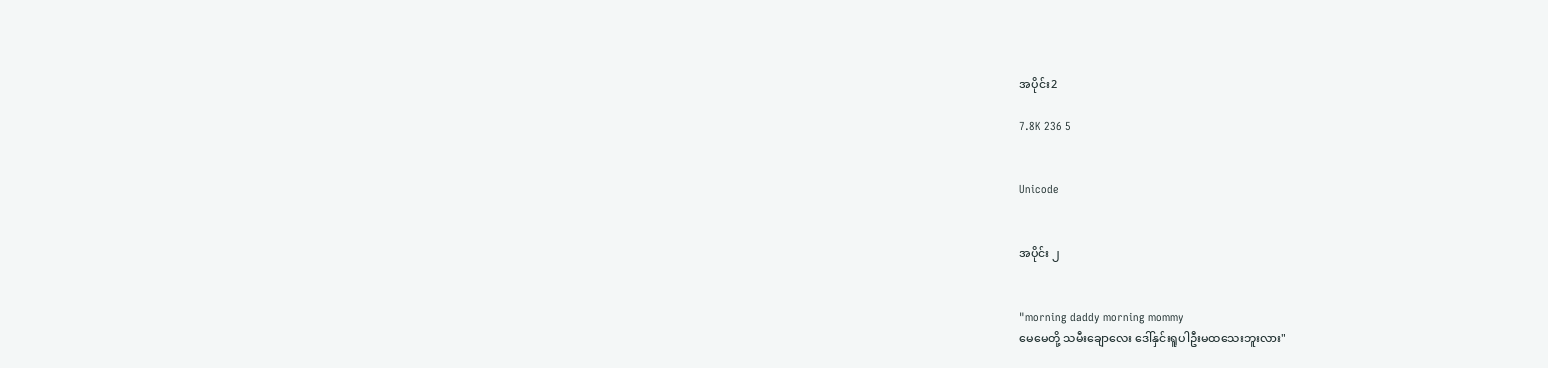အပိုင်း2

7.8K 236 5


Unicode


အပိုင်း ၂


"morning daddy morning mommy
မေမေတို့ သမီးချောလေး ဒေါ်နှင်းရူပါဦးမထသေးဘူးလား"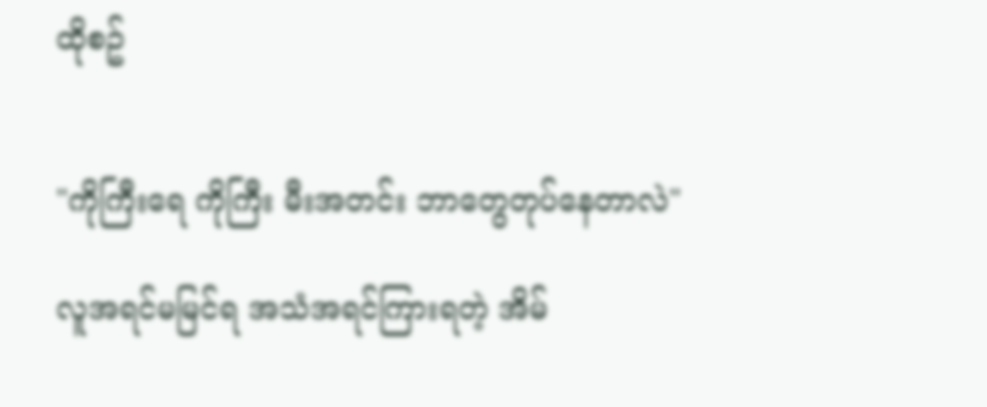ထိုစဥ်


"ကိုကြီးရေ ကိုကြီး မီးအတင်း ဘာတွေတုပ်နေတာလဲ"

လူအရင်မမြင်ရ အသံအရင်ကြားရတဲ့ အိမ်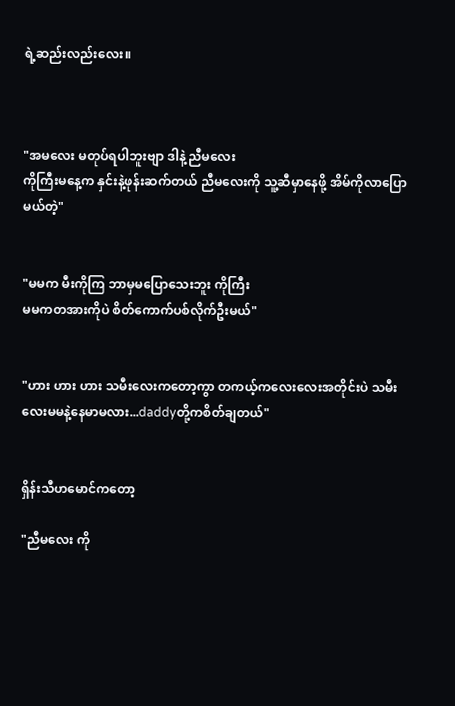ရဲ့ဆည်းလည်းလေး။



"အမလေး မတုပ်ရပါဘူးဗျာ ဒါနဲ့ ညီမလေး
ကိုကြီးမနေ့က နှင်းနဲ့ဖုန်းဆက်တယ် ညီမလေးကို သူ့ဆီမှာနေဖို့ အိမ်ကိုလာပြောမယ်တဲ့"


"မမက မီးကိုကြ ဘာမှမပြောသေးဘူး ကိုကြီး
မမကတအားကိုပဲ စိတ်ကောက်ပစ်လိုက်ဦးမယ်"


"ဟား ဟား ဟား သမီးလေးကတော့ကွာ တကယ့်ကလေးလေးအတိုင်းပဲ သမီးလေးမမနဲ့နေမာမလား...daddyတို့ကစိတ်ချတယ်"


ရှိန်းသီဟမောင်ကတော့

"ညီမလေး ကို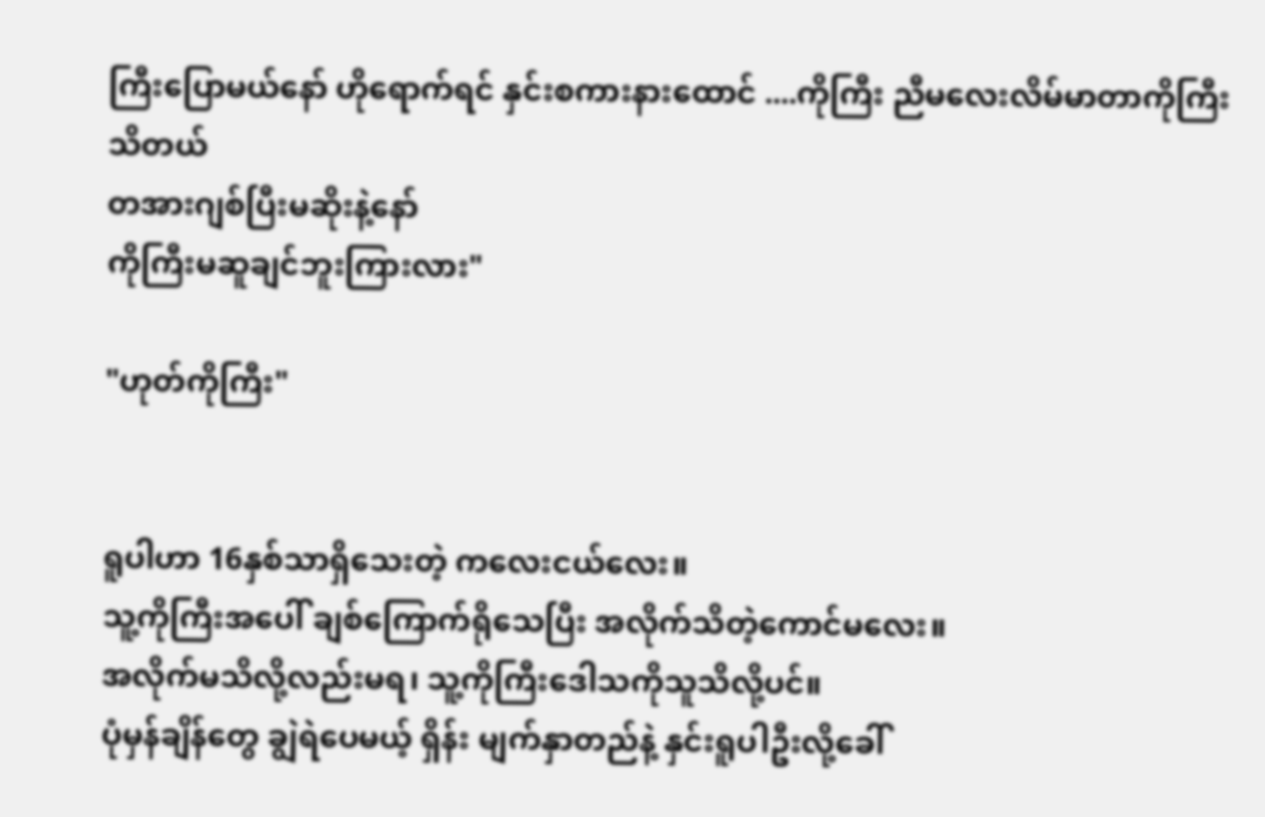ကြီးပြောမယ်နော် ဟိုရောက်ရင် နှင်းစကားနားထောင် ....ကိုကြီး ညီမလေးလိမ်မာတာကိုကြီးသိတယ်
တအားဂျစ်ပြီးမဆိုးနဲ့နော်
ကိုကြီးမဆူချင်ဘူးကြားလား"

"ဟုတ်ကိုကြီး"


ရူပါဟာ 16နှစ်သာရှိသေးတဲ့ ကလေးငယ်လေး။
သူ့ကိုကြီးအပေါ် ချစ်ကြောက်ရိုသေပြီး အလိုက်သိတဲ့ကောင်မလေး။
အလိုက်မသိလို့လည်းမရ၊ သူ့ကိုကြီးဒေါသကိုသူသိလို့ပင်။
ပုံမှန်ချိန်တွေ ချွဲရဲပေမယ့် ရှိန်း မျက်နှာတည်နဲ့ နှင်းရူပါဦးလို့ခေါ်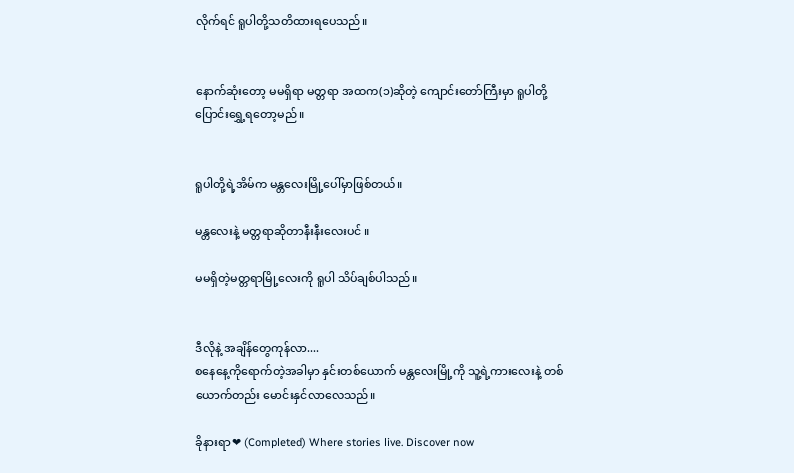လိုက်ရင် ရူပါတို့သတိထားရပေသည်။


နောက်ဆုံးတော့ မမရှိရာ မတ္တရာ အထက(၁)ဆိုတဲ့ ကျောင်းတော်ကြီးမှာ ရူပါတို့ ပြောင်းရွှေ့ရတော့မည်။


ရူပါတို့ရဲ့အိမ်က မန္တလေးမြို့ပေါ်မှာဖြစ်တယ်။

မန္တလေးနဲ့ မတ္တရာဆိုတာနီးနီးလေးပင် ။

မမရှိတဲ့မတ္တရာမြို့လေးကို ရူပါ သိပ်ချစ်ပါသည်။


ဒီလိုနဲ့ အချိန်တွေကုန်လာ....
စနေနေ့ကိုရောက်တဲ့အခါမှာ နှင်းတစ်ယောက် မန္တလေးမြို့ကို သူ့ရဲ့ကားလေးနဲ့ တစ်ယောက်တည်း မောင်းနှင်လာလေသည်။

ခိုနားရာ❤ (Completed) Where stories live. Discover now